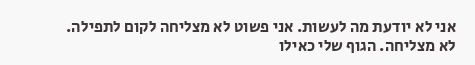אני לא יודעת מה לעשות. אני פשוט לא מצליחה לקום לתפילה. לא מצליחה. הגוף שלי כאילו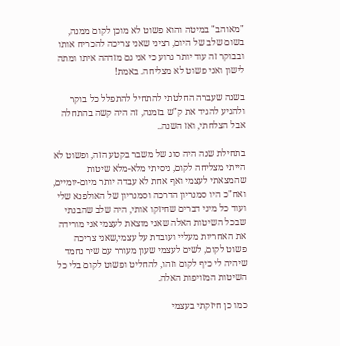"מאוהב" במיטה והוא פשוט לא מוכן לקום ממנה, בשום שלב של היום, רציני שאני צריכה להכריח אותו ובבוקר זה עוד יותר גרוע כי אני גם מזדהה איתו ומתה לישון ואני פשוט לא מצליחה. באמת!

בשנה שעברה החלטתי להתחיל להתפלל כל בוקר ולהגיע להגיד את ק"ש בזמנה, זה היה קשה בהתחלה אבל הצלחתי, ואז השנה..

בתחילת שנה היה סוג של משבר בקטע הזה, ופשוט לא הייתי מצליחה לקום, ניסיתי מלא-מלא שיטות שהמצאתי לעצמי ואף אחת לא עבדה יותר מיום-יומיים, ואח"כ היו סמנריון הדרכה וסמנריון של האולפנא שלי ועוד כל מיני דברים שחיזקו אותי, היה שלב שהבנתי שבכל השיטות האלה שאני מוצאת לעצמי אני מורידה את האחריות מעליי ועובדת על עצמי,שאני צריכה פשוט לקום, לשים לעצמי שעון מעורר עם שיר נחמד שיהיה לי כיף לקום וזהו, להחליט ופשוט לקום בלי כל השיטות המזויפות האלה.

כמו כן חיזקתי בעצמי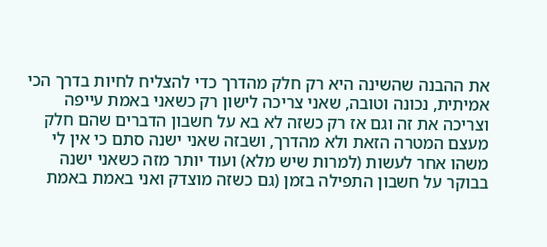את ההבנה שהשינה היא רק חלק מהדרך כדי להצליח לחיות בדרך הכי אמיתית, נכונה וטובה, שאני צריכה לישון רק כשאני באמת עייפה וצריכה את זה וגם אז רק כשזה לא בא על חשבון הדברים שהם חלק מעצם המטרה הזאת ולא מהדרך, ושבזה שאני ישנה סתם כי אין לי משהו אחר לעשות (למרות שיש מלא) ועוד יותר מזה כשאני ישנה בבוקר על חשבון התפילה בזמן (גם כשזה מוצדק ואני באמת באמת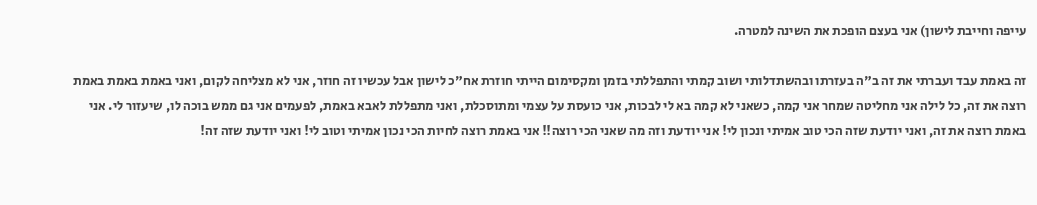עייפה וחייבת לישון) אני בעצם הופכת את השינה למטרה.

זה באמת עבד ועברתי את זה ב"ה בעזרתו ובהשתדלותי ושוב קמתי והתפללתי בזמן ומקסימום הייתי חוזרת אח"כ לישון אבל עכשיו זה חוזר, אני לא מצליחה לקום, ואני באמת באמת באמת רוצה את זה, כל לילה אני מחליטה שמחר אני קמה, כשאני לא קמה בא לי לבכות, אני כועסת על עצמי ומתוסכלת, ואני מתפללת לאבא באמת, לפעמים אני גם ממש בוכה לו, שיעזור לי. אני באמת רוצה את זה, ואני יודעת שזה הכי טוב אמיתי ונכון לי! אני יודעת וזה מה שאני הכי רוצה!! אני באמת רוצה לחיות הכי נכון אמיתי וטוב לי! ואני יודעת שזה זה!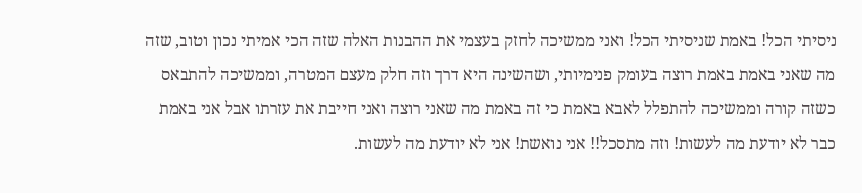ניסיתי הכל! באמת שניסיתי הכל! ואני ממשיכה לחזק בעצמי את ההבנות האלה שזה הכי אמיתי נכון וטוב, שזה מה שאני באמת באמת רוצה בעומק פנימיותי, ושהשינה היא דרך וזה חלק מעצם המטרה, וממשיכה להתבאס כשזה קורה וממשיכה להתפלל לאבא באמת כי זה באמת מה שאני רוצה ואני חייבת את עזרתו אבל אני באמת כבר לא יודעת מה לעשות! וזה מתסכל!! אני נואשת! אני לא יודעת מה לעשות.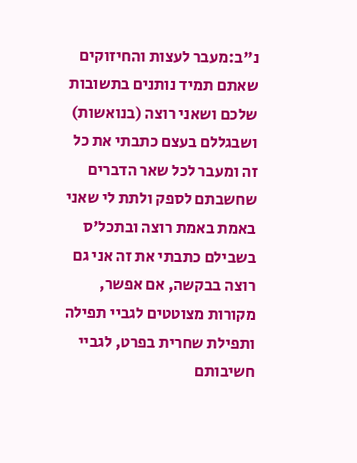נ"ב:מעבר לעצות והחיזוקים שאתם תמיד נותנים בתשובות שלכם ושאני רוצה (בנואשות) ושבגללם בעצם כתבתי את כל זה ומעבר לכל שאר הדברים שחשבתם לספק ולתת לי שאני באמת באמת רוצה ובתכל'ס בשבילם כתבתי את זה אני גם רוצה בבקשה, אם אפשר, מקורות מצוטטים לגביי תפילה ותפילת שחרית בפרט, לגביי חשיבותם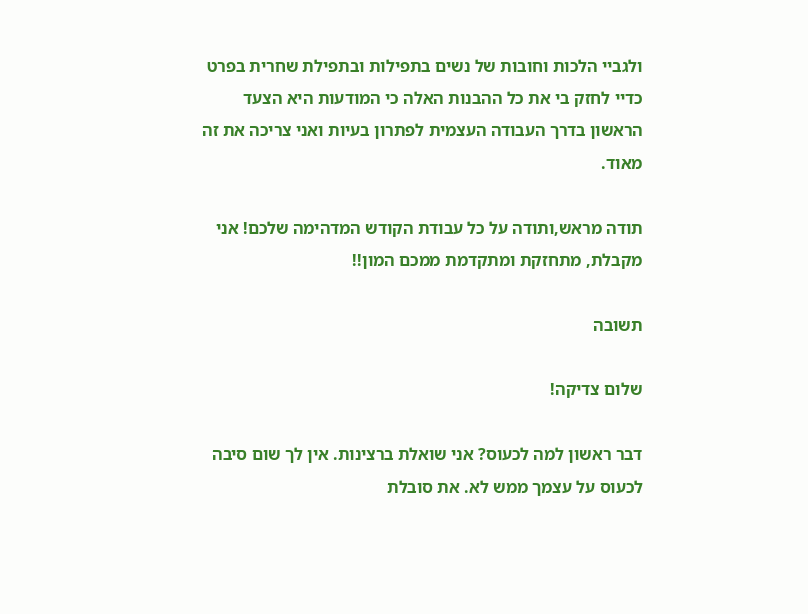ולגביי הלכות וחובות של נשים בתפילות ובתפילת שחרית בפרט כדיי לחזק בי את כל ההבנות האלה כי המודעות היא הצעד הראשון בדרך העבודה העצמית לפתרון בעיות ואני צריכה את זה מאוד.

תודה מראש,ותודה על כל עבודת הקודש המדהימה שלכם! אני מקבלת, מתחזקת ומתקדמת ממכם המון!!

תשובה

שלום צדיקה!

דבר ראשון למה לכעוס? אני שואלת ברצינות. אין לך שום סיבה לכעוס על עצמך ממש לא. את סובלת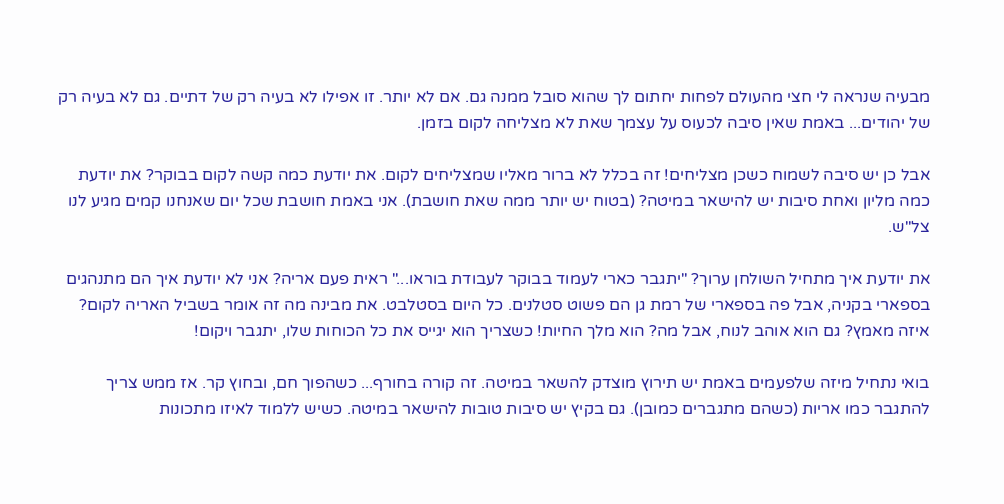מבעיה שנראה לי חצי מהעולם לפחות יחתום לך שהוא סובל ממנה גם. אם לא יותר. זו אפילו לא בעיה רק של דתיים. גם לא בעיה רק של יהודים... באמת שאין סיבה לכעוס על עצמך שאת לא מצליחה לקום בזמן.

אבל כן יש סיבה לשמוח כשכן מצליחים! זה בכלל לא ברור מאליו שמצליחים לקום. את יודעת כמה קשה לקום בבוקר? את יודעת כמה מליון ואחת סיבות יש להישאר במיטה? (בטוח יש יותר ממה שאת חושבת). אני באמת חושבת שכל יום שאנחנו קמים מגיע לנו צל"ש.

את יודעת איך מתחיל השולחן ערוך? "יתגבר כארי לעמוד בבוקר לעבודת בוראו..." ראית פעם אריה? אני לא יודעת איך הם מתנהגים בספארי בקניה, אבל פה בספארי של רמת גן הם פשוט סטלנים. כל היום בסטלבט. את מבינה מה זה אומר בשביל האריה לקום? איזה מאמץ? גם הוא אוהב לנוח, אבל מה? הוא מלך החיות! כשצריך הוא יגייס את כל הכוחות שלו, יתגבר ויקום!

בואי נתחיל מיזה שלפעמים באמת יש תירוץ מוצדק להשאר במיטה. זה קורה בחורף... כשהפוך חם, ובחוץ קר. אז ממש צריך להתגבר כמו אריות (כשהם מתגברים כמובן). גם בקיץ יש סיבות טובות להישאר במיטה. כשיש ללמוד לאיזו מתכונות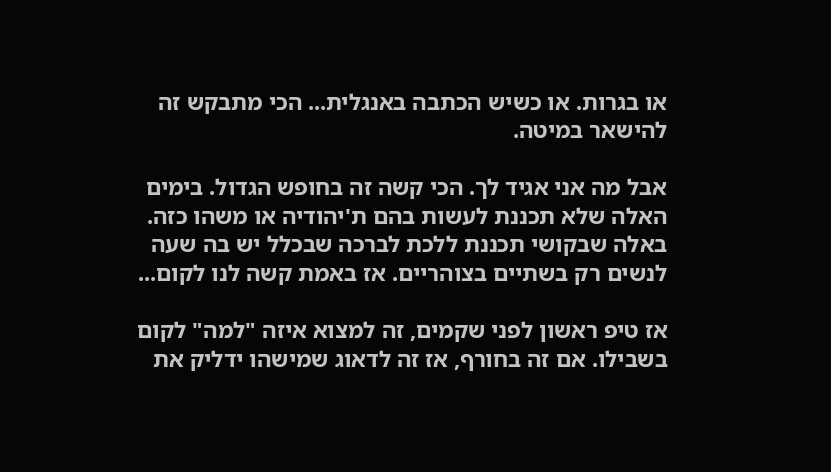או בגרות. או כשיש הכתבה באנגלית... הכי מתבקש זה להישאר במיטה.

אבל מה אני אגיד לך. הכי קשה זה בחופש הגדול. בימים האלה שלא תכננת לעשות בהם ת'יהודיה או משהו כזה. באלה שבקושי תכננת ללכת לברכה שבכלל יש בה שעה לנשים רק בשתיים בצוהריים. אז באמת קשה לנו לקום...

אז טיפ ראשון לפני שקמים, זה למצוא איזה "למה" לקום בשבילו. אם זה בחורף, אז זה לדאוג שמישהו ידליק את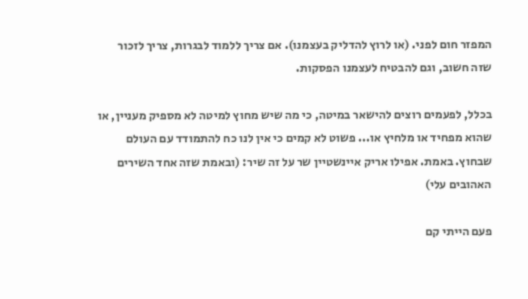המפזר חום לפני. (או לרוץ להדליק בעצמנו). אם צריך ללמוד לבגרות, צריך לזכור שזה חשוב, וגם להבטיח לעצמנו הפסקות.

בכלל, לפעמים רוצים להישאר במיטה, כי מה שיש מחוץ למיטה לא מספיק מעניין, או שהוא מפחיד או מלחיץ או... פשוט לא קמים כי אין לנו כח להתמודד עם העולם שבחוץ. באמת. אפילו אריק איינשטיין שר על זה שיר: (ובאמת שזה אחד השירים האהובים עלי)

פעם הייתי קם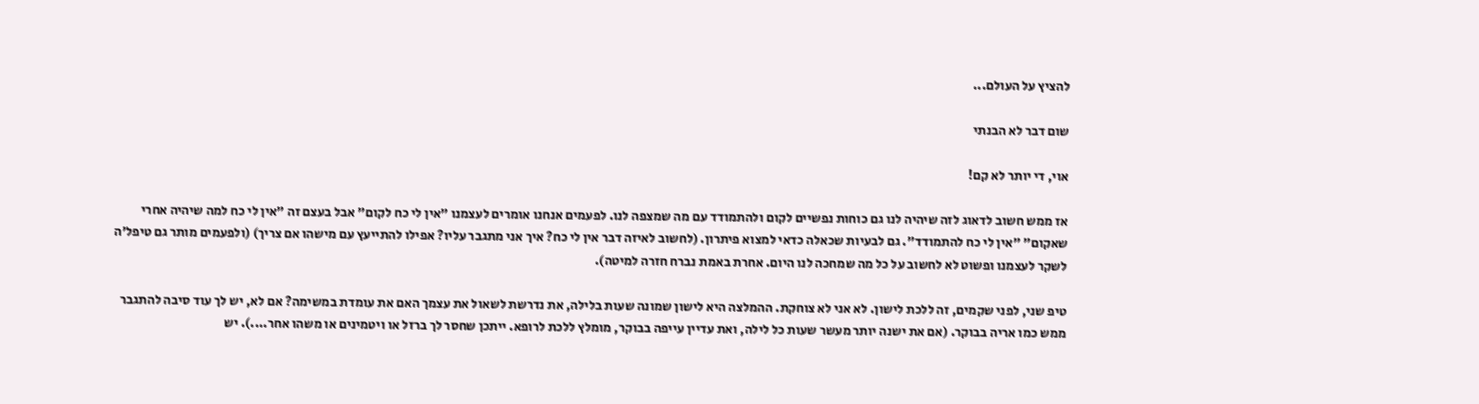להציץ על העולם...

שום דבר לא הבנתי

אוי, די יותר לא קם!

אז ממש חשוב לדאוג לזה שיהיה לנו גם כוחות נפשיים לקום ולהתמודד עם מה שמצפה לנו. לפעמים אנחנו אומרים לעצמנו "אין לי כח לקום" אבל בעצם זה "אין לי כח למה שיהיה אחרי שאקום" "אין לי כח להתמודד". גם לבעיות שכאלה כדאי למצוא פיתרון. (לחשוב לאיזה דבר אין לי כח? איך אני מתגבר עליו? אפילו להתייעץ עם מישהו אם צריך) (ולפעמים מותר גם טיפל'ה לשקר לעצמנו ופשוט לא לחשוב על כל מה שמחכה לנו היום. אחרת באמת נברח חזרה למיטה).

טיפ שני, לפני שקמים, זה ללכת לישון. לא אני לא צוחקת. ההמלצה היא לישון שמונה שעות בלילה, את נדרשת לשאול את עצמך האם את עומדת במשימה? אם לא, יש לך עוד סיבה להתגבר ממש כמו אריה בבוקר. (אם את ישנה יותר מעשר שעות כל לילה, ואת עדיין עייפה בבוקר, מומלץ ללכת לרופא. ייתכן שחסר לך ברזל או ויטמינים או משהו אחר....). יש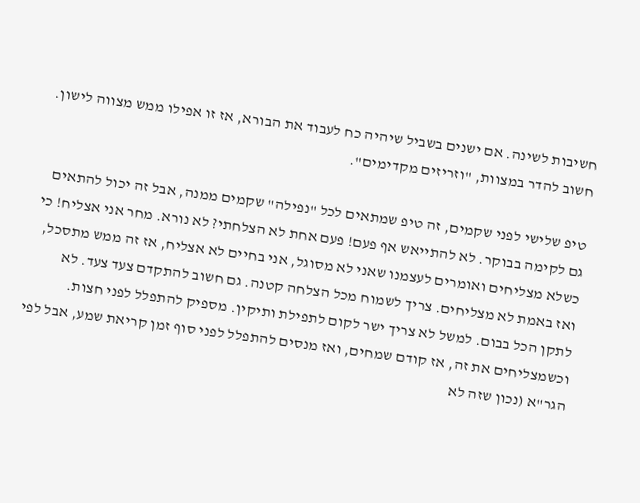חשיבות לשינה. אם ישנים בשביל שיהיה כח לעבוד את הבורא, אז זו אפילו ממש מצווה לישון. חשוב להדר במצוות, "וזריזים מקדימים".

טיפ שלישי לפני שקמים, זה טיפ שמתאים לכל "נפילה" שקמים ממנה, אבל זה יכול להתאים גם לקימה בבוקר. לא להתייאש אף פעם! פעם אחת לא הצלחתי? לא נורא. מחר אני אצליח! כי כשלא מצליחים ואומרים לעצמנו שאני לא מסוגל, אני בחיים לא אצליח, אז זה ממש מתסכל, ואז באמת לא מצליחים. צריך לשמוח מכל הצלחה קטנה. גם חשוב להתקדם צעד צעד. לא לתקן הכל בבום. למשל לא צריך ישר לקום לתפילת ותיקין. מספיק להתפלל לפני חצות. וכשמצליחים את זה, אז קודם שמחים, ואז מנסים להתפלל לפני סוף זמן קריאת שמע, אבל לפי הגר"א (נכון שזה לא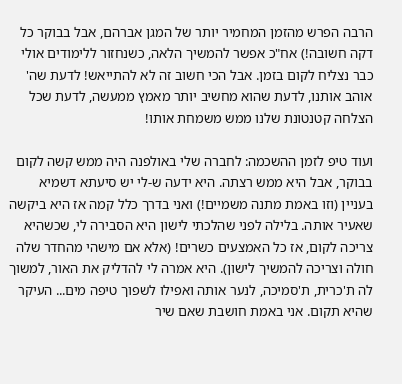הרבה הפרש מהזמן המחמיר יותר של המגן אברהם, אבל בבוקר כל דקה חשובה!) אח"כ אפשר להמשיך הלאה, כשנחזור ללימודים אולי כבר נצליח לקום בזמן. אבל הכי חשוב זה לא להתייאש! לדעת שה' אוהב אותנו, לדעת שהוא מחשיב יותר מאמץ ממעשה, לדעת שכל הצלחה קטנטונת שלנו ממש משמחת אותו!

ועוד טיפ לזמן ההשכמה: לחברה שלי באולפנה היה ממש קשה לקום בבוקר, אבל היא ממש רצתה. היא ידעה ש-לי יש סיעתא דשמיא בעניין (וזו באמת מתנה משמיים!) ואני בדרך כלל קמה אז היא ביקשה שאעיר אותה. בלילה לפני שהלכתי לישון היא הסבירה לי, שכשהיא צריכה לקום, אז כל האמצעים כשרים! (אלא אם מישהי מהחדר שלה חולה וצריכה להמשיך לישון). היא אמרה לי להדליק את האור, למשוך לה ת'כרית, ת'סמיכה, לנער אותה ואפילו לשפוך טיפה מים... העיקר שהיא תקום. אני באמת חושבת שאם שיר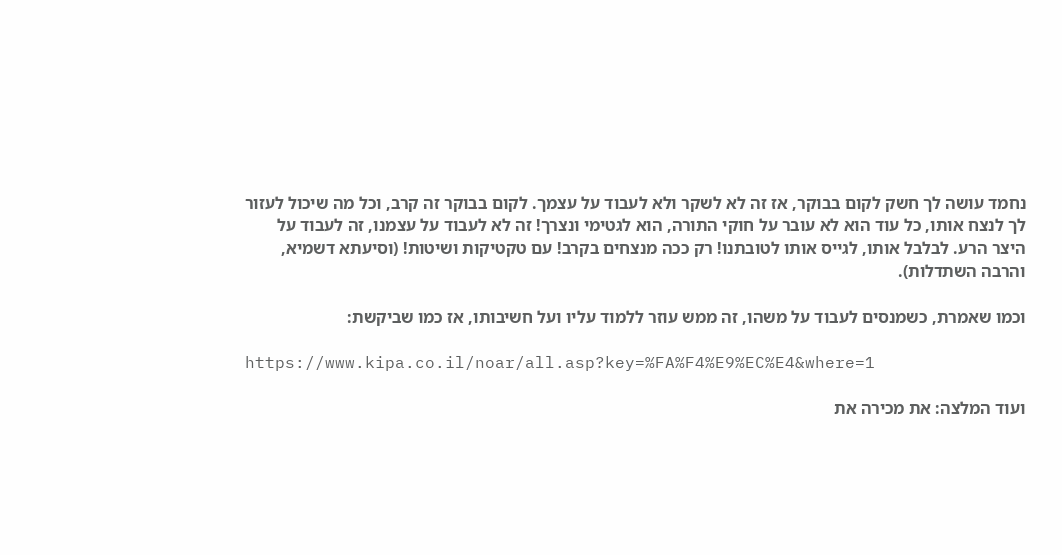נחמד עושה לך חשק לקום בבוקר, אז זה לא לשקר ולא לעבוד על עצמך. לקום בבוקר זה קרב, וכל מה שיכול לעזור לך לנצח אותו, כל עוד הוא לא עובר על חוקי התורה, הוא לגטימי ונצרך! זה לא לעבוד על עצמנו, זה לעבוד על היצר הרע. לבלבל אותו, לגייס אותו לטובתנו! רק ככה מנצחים בקרב! עם טקטיקות ושיטות! (וסיעתא דשמיא, והרבה השתדלות).

וכמו שאמרת, כשמנסים לעבוד על משהו, זה ממש עוזר ללמוד עליו ועל חשיבותו, אז כמו שביקשת:

https://www.kipa.co.il/noar/all.asp?key=%FA%F4%E9%EC%E4&where=1

ועוד המלצה: את מכירה את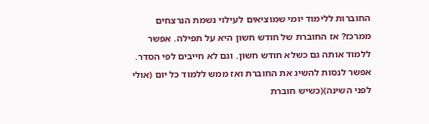החוברות ללימוד יומי שמוציאים לעילוי נשמת הנרצחים ממרכז? אז החוברת של חודש חשון היא על תפילה. אפשר ללמוד אותה גם כשלא חודש חשון. וגם לא חייבים לפי הסדר. אפשר לנסות להשיג את החוברת ואז ממש ללמוד כל יום (אולי לפני השינה)(כשיש חוברת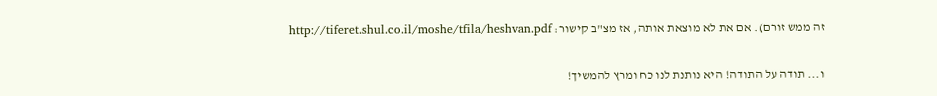זה ממש זורם). אם את לא מוצאת אותה, אז מצ"ב קישור: http://tiferet.shul.co.il/moshe/tfila/heshvan.pdf

ו... תודה על התודה! היא נותנת לנו כח ומרץ להמשיך!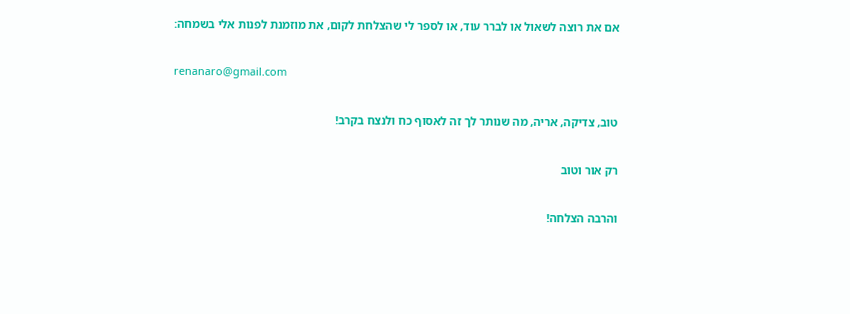אם את רוצה לשאול או לברר עוד, או לספר לי שהצלחת לקום, את מוזמנת לפנות אלי בשמחה:

renanaro@gmail.com

טוב, צדיקה, אריה, מה שנותר לך זה לאסוף כח ולנצח בקרב!

רק אור וטוב

והרבה הצלחה!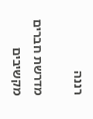רננה

מדרשת חברים מקשיבים